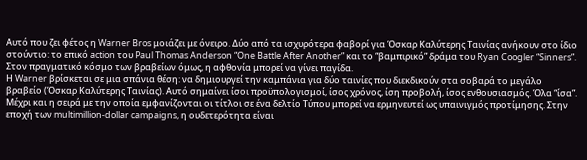Aυτό που ζει φέτος η Warner Bros μοιάζει με όνειρο. Δύο από τα ισχυρότερα φαβορί για Όσκαρ Καλύτερης Ταινίας ανήκουν στο ίδιο στούντιο: το επικό action του Paul Thomas Anderson “One Battle After Another” και το “βαμπιρικό” δράμα του Ryan Coogler “Sinners”. Στον πραγματικό κόσμο των βραβείων όμως, η αφθονία μπορεί να γίνει παγίδα.
Η Warner βρίσκεται σε μια σπάνια θέση: να δημιουργεί την καμπάνια για δύο ταινίες που διεκδικούν στα σοβαρά το μεγάλο βραβείο (Όσκαρ Καλύτερης Ταινίας). Αυτό σημαίνει ίσοι προϋπολογισμοί, ίσος χρόνος, ίση προβολή, ίσος ενθουσιασμός. Όλα “ίσα”. Μέχρι και η σειρά με την οποία εμφανίζονται οι τίτλοι σε ένα δελτίο Τύπου μπορεί να ερμηνευτεί ως υπαινιγμός προτίμησης. Στην εποχή των multimillion-dollar campaigns, η ουδετερότητα είναι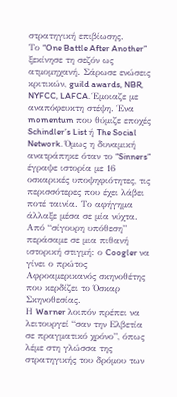στρατηγική επιβίωσης.
Το “One Battle After Another” ξεκίνησε τη σεζόν ως ατμομηχανή. Σάρωσε ενώσεις κριτικών, guild awards, NBR, NYFCC, LAFCA. Έμοιαζε με αναπόφευκτη στέψη. Ένα momentum που θύμιζε εποχές Schindler’s List ή The Social Network. Όμως η δυναμική ανατράπηκε όταν το “Sinners” έγραψε ιστορία με 16 οσκαρικές υποψηφιότητες, τις περισσότερες που έχει λάβει ποτέ ταινία. Το αφήγημα άλλαξε μέσα σε μία νύχτα. Από “σίγουρη υπόθεση” περάσαμε σε μια πιθανή ιστορική στιγμή: ο Coogler να γίνει ο πρώτος Αφροαμερικανός σκηνοθέτης που κερδίζει το Όσκαρ Σκηνοθεσίας.
Η Warner λοιπόν πρέπει να λειτουργεί “σαν την Ελβετία σε πραγματικό χρόνο”, όπως λέμε στη γλώσσα της στρατηγικής του δρόμου των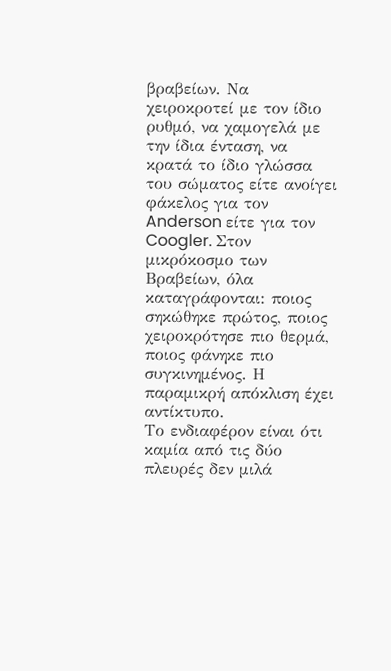βραβείων. Να χειροκροτεί με τον ίδιο ρυθμό, να χαμογελά με την ίδια ένταση, να κρατά το ίδιο γλώσσα του σώματος είτε ανοίγει φάκελος για τον Anderson είτε για τον Coogler. Στον μικρόκοσμο των Βραβείων, όλα καταγράφονται: ποιος σηκώθηκε πρώτος, ποιος χειροκρότησε πιο θερμά, ποιος φάνηκε πιο συγκινημένος. Η παραμικρή απόκλιση έχει αντίκτυπο.
Το ενδιαφέρον είναι ότι καμία από τις δύο πλευρές δεν μιλά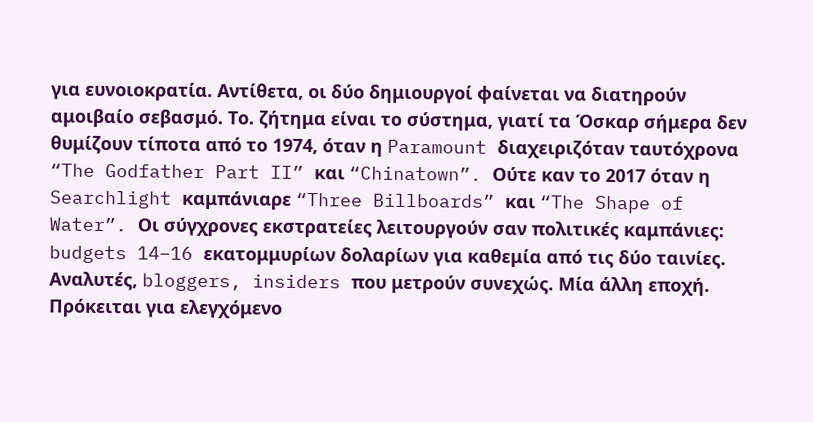για ευνοιοκρατία. Αντίθετα, οι δύο δημιουργοί φαίνεται να διατηρούν αμοιβαίο σεβασμό. Το. ζήτημα είναι το σύστημα, γιατί τα Όσκαρ σήμερα δεν θυμίζουν τίποτα από το 1974, όταν η Paramount διαχειριζόταν ταυτόχρονα “The Godfather Part II” και “Chinatown”. Ούτε καν το 2017 όταν η Searchlight καμπάνιαρε “Three Billboards” και “The Shape of Water”. Οι σύγχρονες εκστρατείες λειτουργούν σαν πολιτικές καμπάνιες: budgets 14–16 εκατομμυρίων δολαρίων για καθεμία από τις δύο ταινίες. Αναλυτές, bloggers, insiders που μετρούν συνεχώς. Μία άλλη εποχή. Πρόκειται για ελεγχόμενο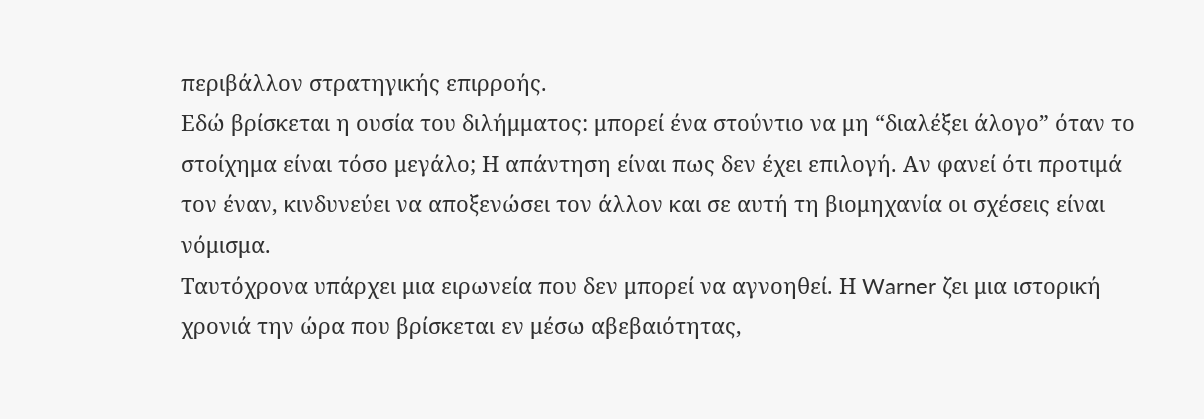περιβάλλον στρατηγικής επιρροής.
Εδώ βρίσκεται η ουσία του διλήμματος: μπορεί ένα στούντιο να μη “διαλέξει άλογο” όταν το στοίχημα είναι τόσο μεγάλο; Η απάντηση είναι πως δεν έχει επιλογή. Αν φανεί ότι προτιμά τον έναν, κινδυνεύει να αποξενώσει τον άλλον και σε αυτή τη βιομηχανία οι σχέσεις είναι νόμισμα.
Ταυτόχρονα υπάρχει μια ειρωνεία που δεν μπορεί να αγνοηθεί. Η Warner ζει μια ιστορική χρονιά την ώρα που βρίσκεται εν μέσω αβεβαιότητας,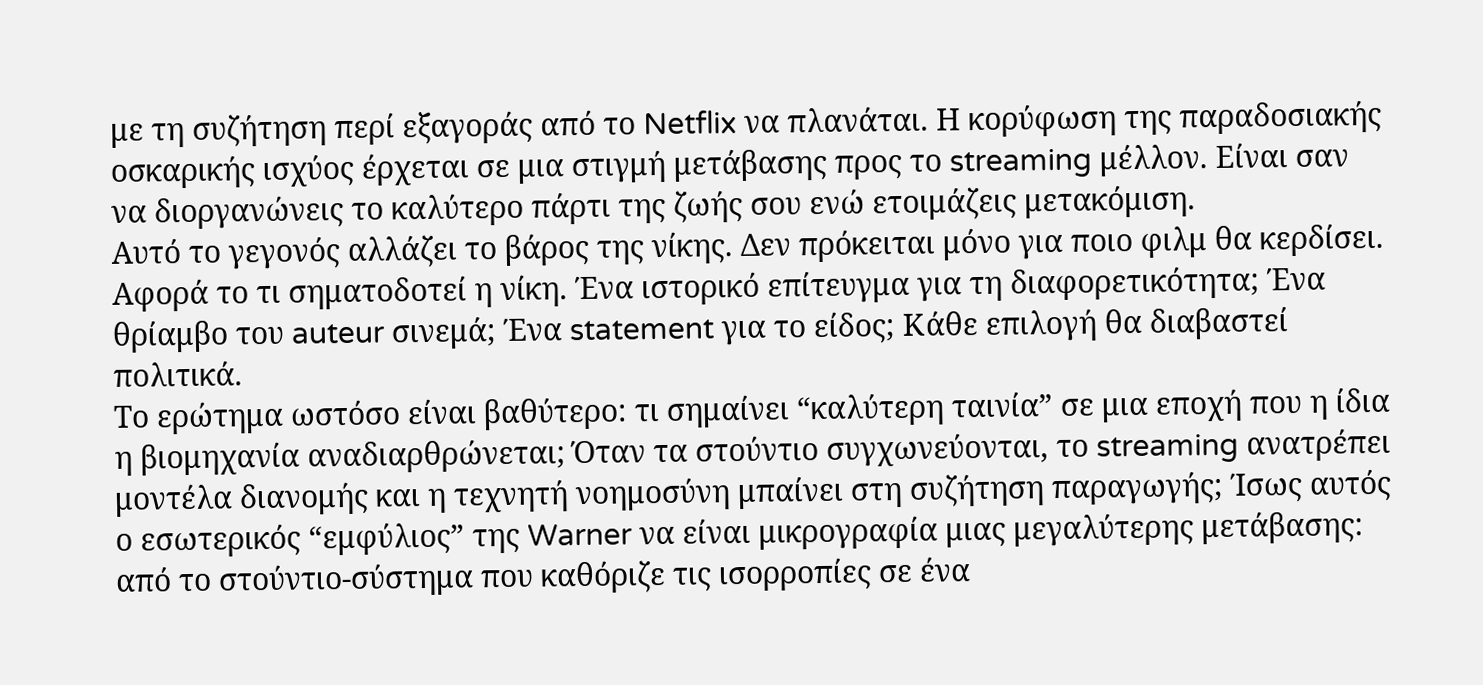με τη συζήτηση περί εξαγοράς από το Netflix να πλανάται. Η κορύφωση της παραδοσιακής οσκαρικής ισχύος έρχεται σε μια στιγμή μετάβασης προς το streaming μέλλον. Είναι σαν να διοργανώνεις το καλύτερο πάρτι της ζωής σου ενώ ετοιμάζεις μετακόμιση.
Αυτό το γεγονός αλλάζει το βάρος της νίκης. Δεν πρόκειται μόνο για ποιο φιλμ θα κερδίσει. Αφορά το τι σηματοδοτεί η νίκη. Ένα ιστορικό επίτευγμα για τη διαφορετικότητα; Ένα θρίαμβο του auteur σινεμά; Ένα statement για το είδος; Κάθε επιλογή θα διαβαστεί πολιτικά.
Το ερώτημα ωστόσο είναι βαθύτερο: τι σημαίνει “καλύτερη ταινία” σε μια εποχή που η ίδια η βιομηχανία αναδιαρθρώνεται; Όταν τα στούντιο συγχωνεύονται, το streaming ανατρέπει μοντέλα διανομής και η τεχνητή νοημοσύνη μπαίνει στη συζήτηση παραγωγής; Ίσως αυτός ο εσωτερικός “εμφύλιος” της Warner να είναι μικρογραφία μιας μεγαλύτερης μετάβασης: από το στούντιο-σύστημα που καθόριζε τις ισορροπίες σε ένα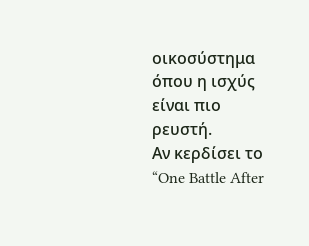οικοσύστημα όπου η ισχύς είναι πιο ρευστή.
Αν κερδίσει το “One Battle After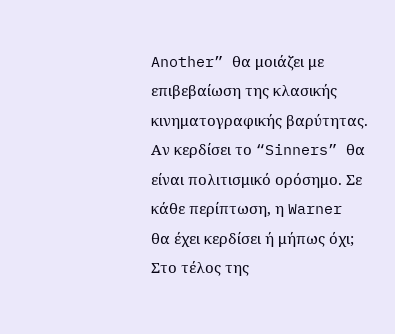Another” θα μοιάζει με επιβεβαίωση της κλασικής κινηματογραφικής βαρύτητας. Αν κερδίσει το “Sinners” θα είναι πολιτισμικό ορόσημο. Σε κάθε περίπτωση, η Warner θα έχει κερδίσει ή μήπως όχι;
Στο τέλος της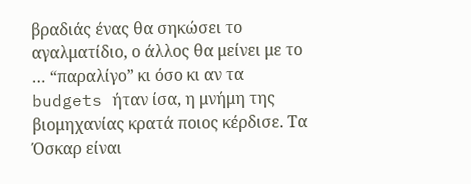βραδιάς ένας θα σηκώσει το αγαλματίδιο, ο άλλος θα μείνει με το … “παραλίγο” κι όσο κι αν τα budgets ήταν ίσα, η μνήμη της βιομηχανίας κρατά ποιος κέρδισε. Τα Όσκαρ είναι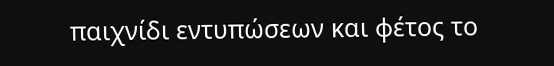παιχνίδι εντυπώσεων και φέτος το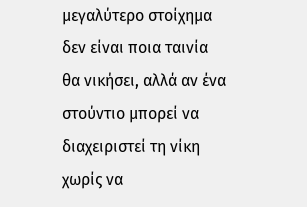μεγαλύτερο στοίχημα δεν είναι ποια ταινία θα νικήσει, αλλά αν ένα στούντιο μπορεί να διαχειριστεί τη νίκη χωρίς να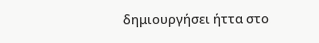δημιουργήσει ήττα στο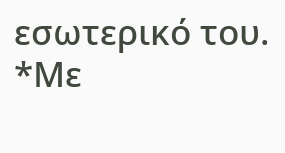εσωτερικό του.
*Με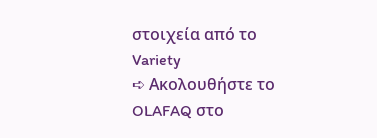στοιχεία από το Variety
➪ Ακολουθήστε το OLAFAQ στο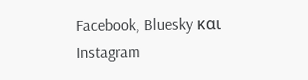Facebook, Bluesky και Instagram